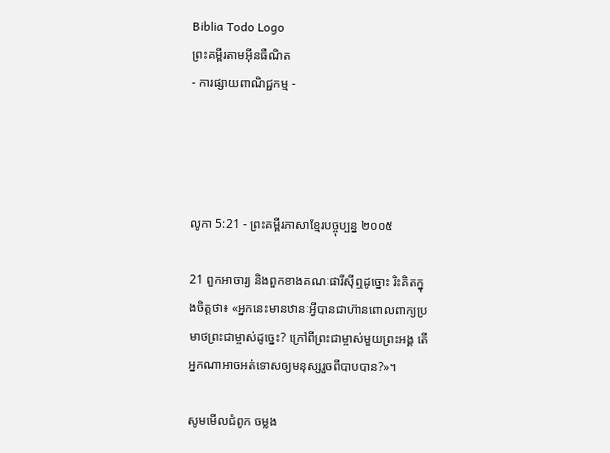Biblia Todo Logo
ព្រះគម្ពីរតាមអ៊ីនធឺណិត
- ការផ្សាយពាណិជ្ជកម្ម -




លូកា 5:21 - ព្រះគម្ពីរភាសាខ្មែរបច្ចុប្បន្ន ២០០៥

21 ពួកអាចារ្យ និងពួកខាងគណៈ‌ផារីស៊ីឮដូច្នោះ រិះគិតក្នុងចិត្តថា៖ «អ្នកនេះមានឋានៈអ្វីបានជាហ៊ានពោលពាក្យប្រមាថព្រះ‌ជាម្ចាស់ដូច្នេះ? ក្រៅពីព្រះ‌ជាម្ចាស់មួយព្រះអង្គ តើអ្នកណាអាចអត់‌ទោសឲ្យមនុស្សរួចពីបាបបាន?»។

សូមមើលជំពូក ចម្លង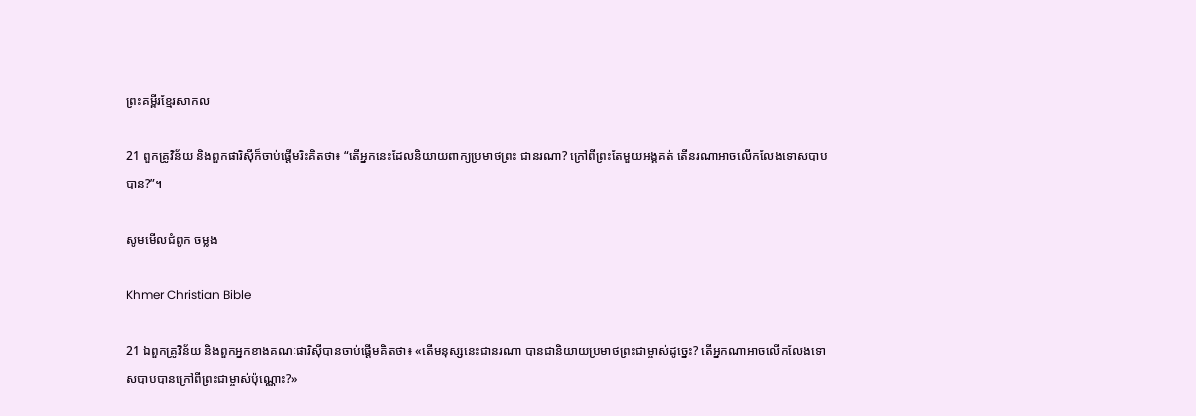ព្រះគម្ពីរខ្មែរសាកល

21 ពួកគ្រូវិន័យ និងពួកផារិស៊ីក៏ចាប់ផ្ដើមរិះគិតថា៖ “តើអ្នកនេះដែលនិយាយពាក្យប្រមាថព្រះ ជានរណា? ក្រៅពីព្រះតែមួយអង្គគត់ តើនរណាអាចលើកលែងទោសបាបបាន?”។

សូមមើលជំពូក ចម្លង

Khmer Christian Bible

21 ឯពួកគ្រូវិន័យ និងពួកអ្នកខាងគណៈផារិស៊ីបានចាប់ផ្ដើមគិតថា៖ «តើមនុស្សនេះជានរណា បានជានិយាយប្រមាថព្រះជាម្ចាស់ដូច្នេះ? តើអ្នកណាអាចលើកលែងទោសបាបបានក្រៅពីព្រះជាម្ចាស់ប៉ុណ្ណោះ?»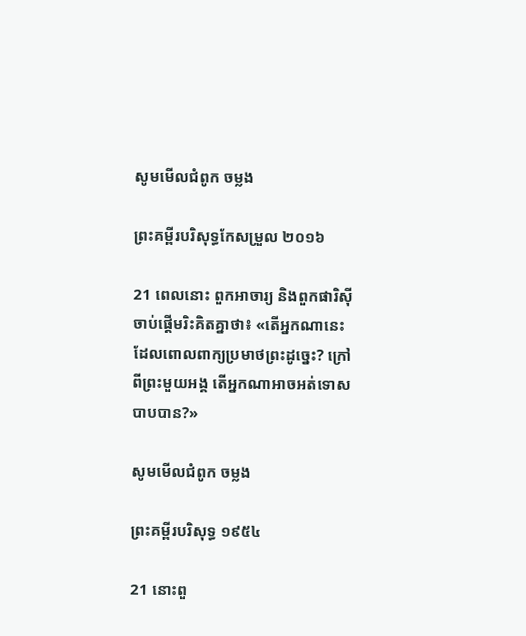សូមមើលជំពូក ចម្លង

ព្រះគម្ពីរបរិសុទ្ធកែសម្រួល ២០១៦

21 ពេលនោះ ពួកអាចារ្យ និងពួកផារិស៊ីចាប់ផ្ដើមរិះ‌គិតគ្នាថា៖ «តើអ្នកណានេះ ដែលពោលពាក្យប្រមាថព្រះដូច្នេះ? ក្រៅពីព្រះមួយអង្គ តើអ្នកណាអាចអត់ទោសបាបបាន?»

សូមមើលជំពូក ចម្លង

ព្រះគម្ពីរបរិសុទ្ធ ១៩៥៤

21 នោះពួ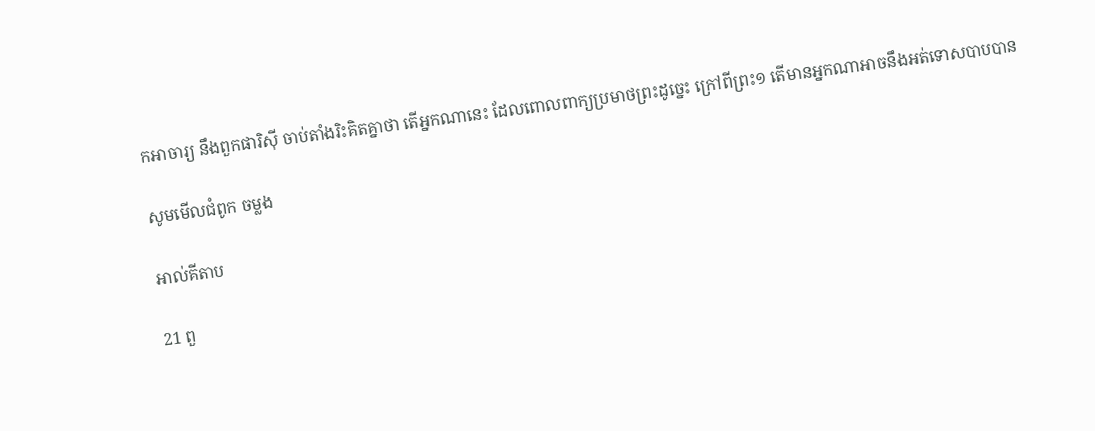កអាចារ្យ នឹងពួកផារិស៊ី ចាប់តាំងរិះ‌គិតគ្នាថា តើអ្នកណានេះ ដែលពោលពាក្យប្រមាថព្រះដូច្នេះ ក្រៅពីព្រះ១ តើមានអ្នកណាអាចនឹងអត់ទោសបាបបាន

សូមមើលជំពូក ចម្លង

អាល់គីតាប

21 ពួ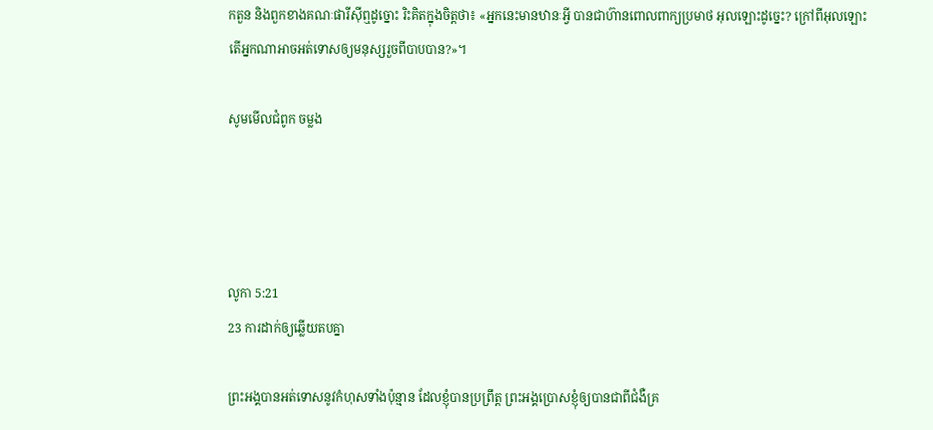កតួន និងពួកខាងគណៈ‌ផារីស៊ីឮដូច្នោះ រិះ‌គិតក្នុងចិត្ដថា៖ «អ្នកនេះមានឋានៈអ្វី បានជាហ៊ានពោលពាក្យប្រមាថ អុលឡោះដូច្នេះ? ក្រៅពីអុលឡោះ តើអ្នកណាអាចអត់ទោសឲ្យមនុស្សរួចពីបាបបាន?»។

សូមមើលជំពូក ចម្លង




លូកា 5:21
23 ការដាក់ឲ្យឆ្លើយតបគ្នា

ព្រះអង្គបានអត់‌ទោសនូវកំហុសទាំងប៉ុន្មាន ដែលខ្ញុំបានប្រព្រឹត្ត ព្រះអង្គប្រោសខ្ញុំឲ្យបានជាពីជំងឺគ្រ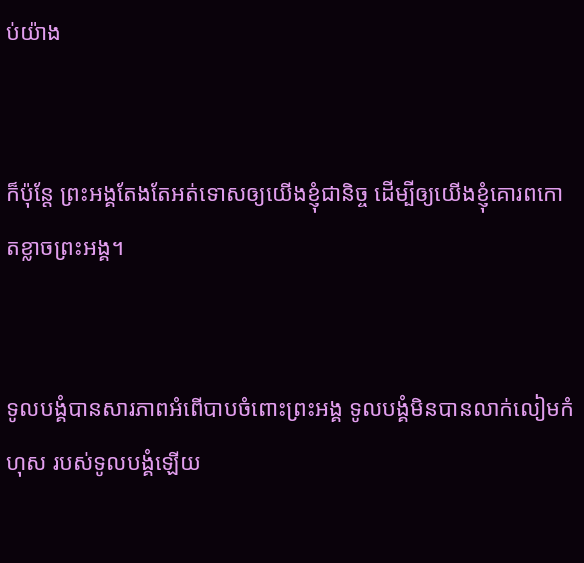ប់យ៉ាង


ក៏ប៉ុន្តែ ព្រះអង្គតែងតែអត់‌ទោសឲ្យយើងខ្ញុំជានិច្ច ដើម្បីឲ្យយើងខ្ញុំគោរពកោតខ្លាចព្រះអង្គ។


ទូលបង្គំបានសារ‌ភាពអំពើបាបចំពោះព្រះអង្គ ទូលបង្គំមិនបានលាក់‌លៀមកំហុស របស់ទូលបង្គំឡើយ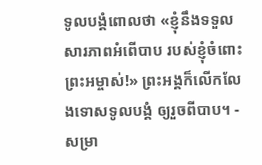ទូលបង្គំពោលថា «ខ្ញុំនឹងទទួលសារ‌ភាពអំពើបាប របស់ខ្ញុំចំពោះព្រះ‌អម្ចាស់!» ព្រះអង្គក៏លើក‌លែងទោសទូលបង្គំ ឲ្យរួចពីបាប។ - សម្រា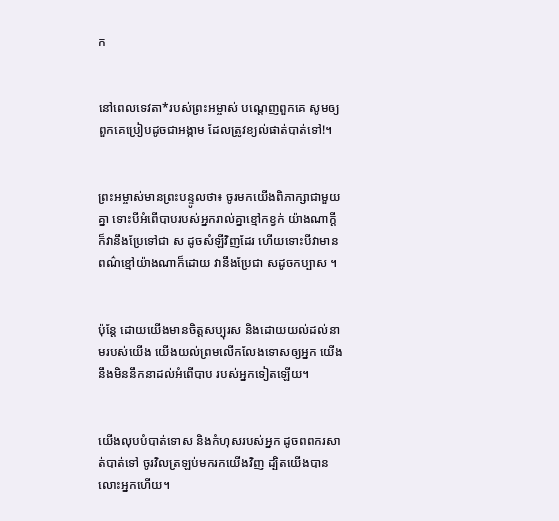ក


នៅពេលទេវតា*របស់ព្រះ‌អម្ចាស់ បណ្ដេញពួកគេ សូមឲ្យពួកគេប្រៀបដូចជាអង្កាម ដែលត្រូវខ្យល់ផាត់បាត់ទៅ!។


ព្រះ‌អម្ចាស់មានព្រះ‌បន្ទូលថា៖ ចូរមកយើងពិភាក្សាជាមួយគ្នា ទោះបីអំពើបាបរបស់អ្នករាល់គ្នាខ្មៅកខ្វក់ យ៉ាងណាក្ដី ក៏វានឹងប្រែទៅជា ស ដូចសំឡីវិញដែរ ហើយទោះបីវាមានពណ៌ខ្មៅយ៉ាងណាក៏ដោយ វានឹងប្រែជា សដូចកប្បាស ។


ប៉ុន្តែ ដោយយើងមានចិត្តសប្បុរស និងដោយយល់ដល់នាមរបស់យើង យើងយល់ព្រមលើក‌លែងទោសឲ្យអ្នក យើងនឹងមិននឹកនាដល់អំពើបាប របស់អ្នកទៀតឡើយ។


យើងលុបបំបាត់ទោស និងកំហុសរបស់អ្នក ដូចពពករសាត់បាត់ទៅ ចូរវិលត្រឡប់មករកយើងវិញ ដ្បិតយើងបានលោះអ្នកហើយ។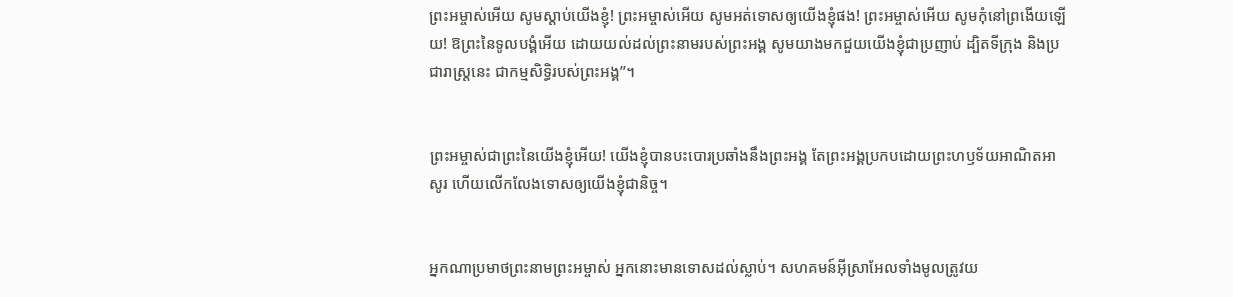ព្រះ‌អម្ចាស់អើយ សូមស្ដាប់យើងខ្ញុំ! ព្រះ‌អម្ចាស់អើយ សូមអត់‌ទោសឲ្យយើងខ្ញុំផង! ព្រះ‌អម្ចាស់អើយ សូមកុំនៅព្រងើយឡើយ! ឱព្រះនៃទូលបង្គំអើយ ដោយយល់ដល់ព្រះ‌នាមរបស់ព្រះអង្គ សូមយាងមកជួយយើងខ្ញុំជាប្រញាប់ ដ្បិតទីក្រុង និងប្រជា‌រាស្ត្រនេះ ជាកម្មសិទ្ធិរបស់ព្រះអង្គ”។


ព្រះ‌អម្ចាស់ជាព្រះនៃយើងខ្ញុំអើយ! យើងខ្ញុំបានបះ‌បោរប្រឆាំងនឹងព្រះអង្គ តែព្រះអង្គប្រកបដោយព្រះ‌ហឫទ័យអាណិត‌អាសូរ ហើយលើក‌លែងទោសឲ្យយើងខ្ញុំជានិច្ច។


អ្នកណាប្រមាថព្រះ‌នាមព្រះ‌អម្ចាស់ អ្នកនោះមានទោសដល់ស្លាប់។ សហគមន៍អ៊ីស្រា‌អែលទាំងមូលត្រូវយ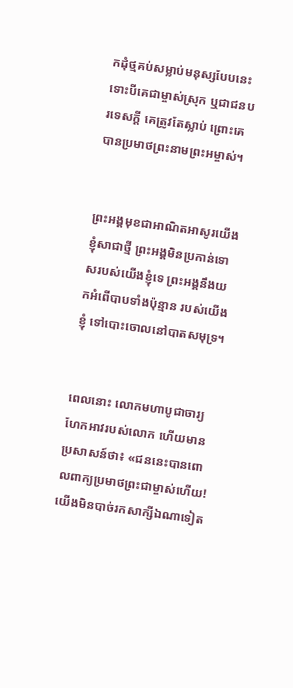កដុំថ្មគប់សម្លាប់មនុស្សបែបនេះ ទោះបីគេជា‌ម្ចាស់ស្រុក ឬជាជនបរ‌ទេសក្ដី គេត្រូវតែស្លាប់ ព្រោះគេបានប្រមាថព្រះ‌នាមព្រះ‌អម្ចាស់។


ព្រះអង្គមុខជាអាណិត‌អាសូរយើងខ្ញុំសាជាថ្មី ព្រះអង្គមិនប្រកាន់ទោសរបស់យើងខ្ញុំទេ ព្រះអង្គនឹងយកអំពើបាបទាំងប៉ុន្មាន របស់យើងខ្ញុំ ទៅបោះចោលនៅបាតសមុទ្រ។


ពេលនោះ លោកមហាបូជា‌ចារ្យហែកអាវរបស់លោក ហើយមានប្រសាសន៍ថា៖ «ជននេះបានពោលពាក្យប្រមាថព្រះ‌ជាម្ចាស់ហើយ! យើងមិនបាច់រកសាក្សីឯណាទៀត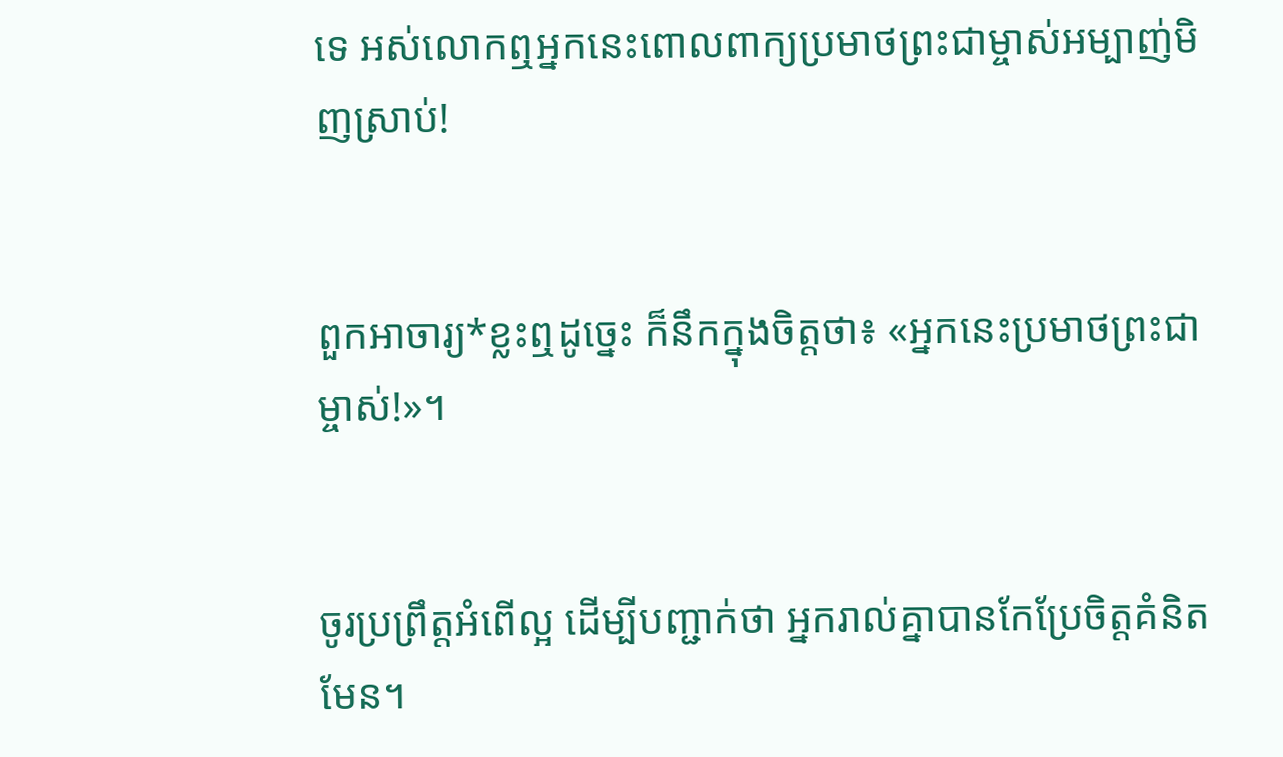ទេ អស់លោកឮអ្នកនេះពោលពាក្យប្រមាថព្រះ‌ជាម្ចាស់អម្បាញ់មិញស្រាប់!


ពួកអាចារ្យ*ខ្លះឮដូច្នេះ ក៏នឹកក្នុងចិត្តថា៖ «អ្នកនេះប្រមាថព្រះ‌ជាម្ចាស់!»។


ចូរប្រព្រឹត្តអំពើល្អ ដើម្បីបញ្ជាក់ថា អ្នករាល់គ្នាបានកែប្រែចិត្តគំនិតមែន។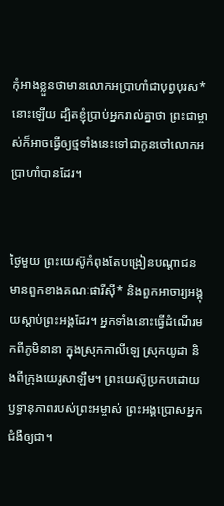កុំអាងខ្លួនថាមានលោកអប្រាហាំជាបុព្វបុរស*នោះឡើយ ដ្បិតខ្ញុំប្រាប់អ្នករាល់គ្នាថា ព្រះ‌ជាម្ចាស់ក៏អាចធ្វើឲ្យថ្មទាំងនេះទៅជាកូនចៅលោកអប្រាហាំបានដែរ។


ថ្ងៃមួយ ព្រះ‌យេស៊ូកំពុងតែបង្រៀនបណ្ដា‌ជន មានពួកខាងគណៈផារីស៊ី* និងពួកអា‌ចារ្យអង្គុយស្ដាប់ព្រះអង្គដែរ។ អ្នកទាំងនោះធ្វើដំណើរមកពីភូមិនានា ក្នុងស្រុកកាលី‌ឡេ ស្រុកយូដា និងពីក្រុងយេរូ‌សាឡឹម។ ព្រះ‌យេស៊ូប្រកបដោយឫទ្ធា‌នុភាពរបស់ព្រះ‌អម្ចាស់ ព្រះអង្គប្រោសអ្នកជំងឺឲ្យជា។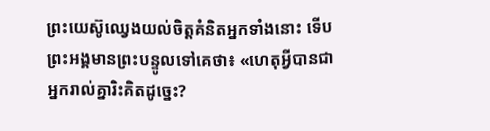ព្រះ‌យេស៊ូឈ្វេងយល់ចិត្តគំនិតអ្នកទាំងនោះ ទើបព្រះអង្គមានព្រះ‌បន្ទូលទៅគេថា៖ «ហេតុអ្វីបានជាអ្នករាល់គ្នារិះគិតដូច្នេះ?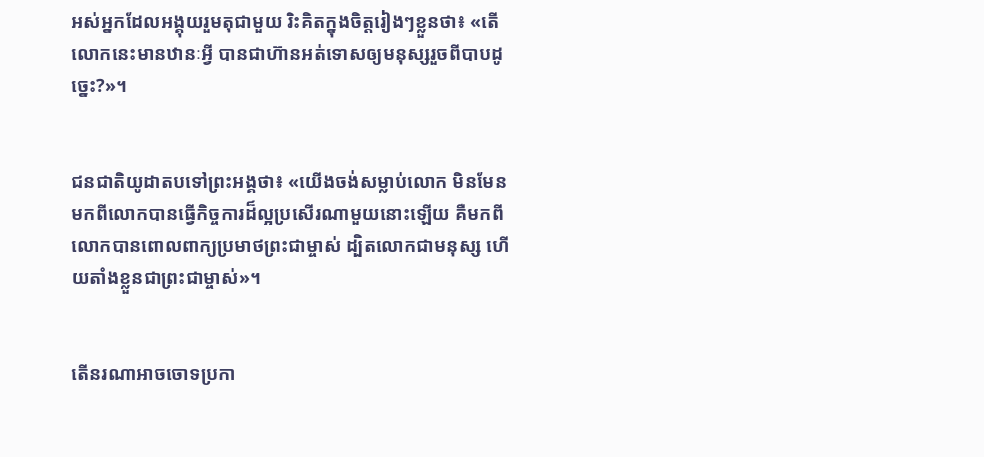អស់អ្នកដែលអង្គុយរួមតុជាមួយ រិះគិតក្នុងចិត្តរៀងៗខ្លួនថា៖ «តើលោកនេះមានឋានៈអ្វី បានជាហ៊ានអត់‌ទោសឲ្យមនុស្សរួចពីបាបដូច្នេះ?»។


ជន‌ជាតិយូដាតបទៅព្រះអង្គថា៖ «យើងចង់សម្លាប់លោក មិនមែនមកពីលោកបានធ្វើកិច្ចការដ៏ល្អប្រសើរណាមួយនោះឡើយ គឺមកពីលោកបានពោលពាក្យប្រមាថព្រះ‌ជាម្ចាស់ ដ្បិតលោកជាមនុស្ស ហើយតាំងខ្លួនជាព្រះ‌ជាម្ចាស់»។


តើនរណាអាចចោទប្រកា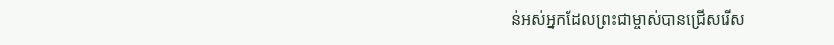ន់អស់អ្នកដែលព្រះ‌ជា‌ម្ចាស់បានជ្រើសរើស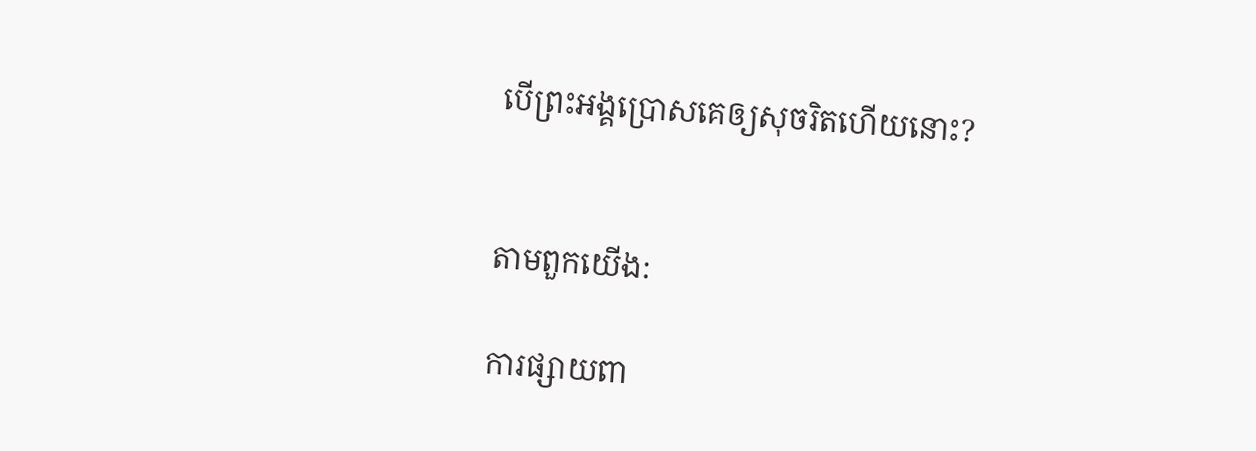បើព្រះអង្គប្រោសគេឲ្យសុចរិតហើយនោះ?


តាមពួកយើង:

ការផ្សាយពា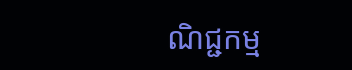ណិជ្ជកម្ម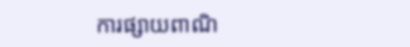ការផ្សាយពាណិ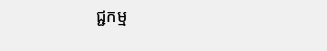ជ្ជកម្ម